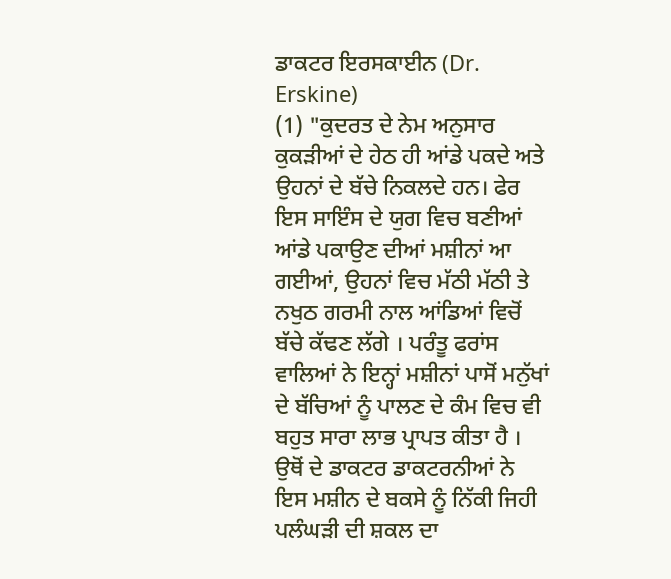ਡਾਕਟਰ ਇਰਸਕਾਈਨ (Dr. Erskine)
(1) "ਕੁਦਰਤ ਦੇ ਨੇਮ ਅਨੁਸਾਰ ਕੁਕੜੀਆਂ ਦੇ ਹੇਠ ਹੀ ਆਂਡੇ ਪਕਦੇ ਅਤੇ ਉਹਨਾਂ ਦੇ ਬੱਚੇ ਨਿਕਲਦੇ ਹਨ। ਫੇਰ ਇਸ ਸਾਇੰਸ ਦੇ ਯੁਗ ਵਿਚ ਬਣੀਆਂ ਆਂਡੇ ਪਕਾਉਣ ਦੀਆਂ ਮਸ਼ੀਨਾਂ ਆ ਗਈਆਂ, ਉਹਨਾਂ ਵਿਚ ਮੱਠੀ ਮੱਠੀ ਤੇ ਨਖੁਠ ਗਰਮੀ ਨਾਲ ਆਂਡਿਆਂ ਵਿਚੋਂ ਬੱਚੇ ਕੱਢਣ ਲੱਗੇ । ਪਰੰਤੂ ਫਰਾਂਸ ਵਾਲਿਆਂ ਨੇ ਇਨ੍ਹਾਂ ਮਸ਼ੀਨਾਂ ਪਾਸੋਂ ਮਨੁੱਖਾਂ ਦੇ ਬੱਚਿਆਂ ਨੂੰ ਪਾਲਣ ਦੇ ਕੰਮ ਵਿਚ ਵੀ ਬਹੁਤ ਸਾਰਾ ਲਾਭ ਪ੍ਰਾਪਤ ਕੀਤਾ ਹੈ । ਉਥੋਂ ਦੇ ਡਾਕਟਰ ਡਾਕਟਰਨੀਆਂ ਨੇ ਇਸ ਮਸ਼ੀਨ ਦੇ ਬਕਸੇ ਨੂੰ ਨਿੱਕੀ ਜਿਹੀ ਪਲੰਘੜੀ ਦੀ ਸ਼ਕਲ ਦਾ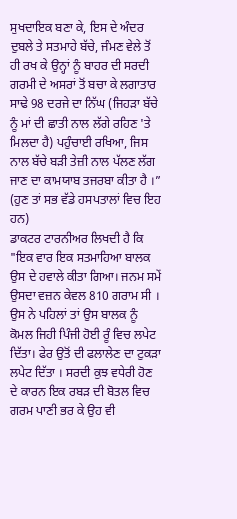ਸੁਖਦਾਇਕ ਬਣਾ ਕੇ, ਇਸ ਦੇ ਅੰਦਰ ਦੁਬਲੇ ਤੇ ਸਤਮਾਹੇ ਬੱਚੇ, ਜੰਮਣ ਵੇਲੇ ਤੋਂ ਹੀ ਰਖ ਕੇ ਉਨ੍ਹਾਂ ਨੂੰ ਬਾਹਰ ਦੀ ਸਰਦੀ ਗਰਮੀ ਦੇ ਅਸਰਾਂ ਤੋਂ ਬਚਾ ਕੇ ਲਗਾਤਾਰ ਸਾਢੇ 98 ਦਰਜੇ ਦਾ ਨਿੱਘ (ਜਿਹੜਾ ਬੱਚੇ ਨੂੰ ਮਾਂ ਦੀ ਛਾਤੀ ਨਾਲ ਲੱਗੇ ਰਹਿਣ 'ਤੇ ਮਿਲਦਾ ਹੈ) ਪਹੁੰਚਾਈ ਰਖਿਆ, ਜਿਸ ਨਾਲ ਬੱਚੇ ਬੜੀ ਤੇਜ਼ੀ ਨਾਲ ਪੱਲਣ ਲੱਗ ਜਾਣ ਦਾ ਕਾਮਯਾਬ ਤਜਰਬਾ ਕੀਤਾ ਹੈ ।” (ਹੁਣ ਤਾਂ ਸਭ ਵੱਡੇ ਹਸਪਤਾਲਾਂ ਵਿਚ ਇਹ ਹਨ)
ਡਾਕਟਰ ਟਾਰਨੀਅਰ ਲਿਖਦੀ ਹੈ ਕਿ "ਇਕ ਵਾਰ ਇਕ ਸਤਮਾਹਿਆ ਬਾਲਕ ਉਸ ਦੇ ਹਵਾਲੇ ਕੀਤਾ ਗਿਆ। ਜਨਮ ਸਮੇਂ ਉਸਦਾ ਵਜ਼ਨ ਕੇਵਲ 810 ਗਰਾਮ ਸੀ । ਉਸ ਨੇ ਪਹਿਲਾਂ ਤਾਂ ਉਸ ਬਾਲਕ ਨੂੰ ਕੋਮਲ ਜਿਹੀ ਪਿੰਜੀ ਹੋਈ ਰੂੰ ਵਿਚ ਲਪੇਟ ਦਿੱਤਾ। ਫੇਰ ਉਤੋਂ ਦੀ ਫਲਾਲੇਣ ਦਾ ਟੁਕੜਾ ਲਪੇਟ ਦਿੱਤਾ । ਸਰਦੀ ਕੁਝ ਵਧੇਰੀ ਹੋਣ ਦੇ ਕਾਰਨ ਇਕ ਰਬੜ ਦੀ ਬੋਤਲ ਵਿਚ ਗਰਮ ਪਾਣੀ ਭਰ ਕੇ ਉਹ ਵੀ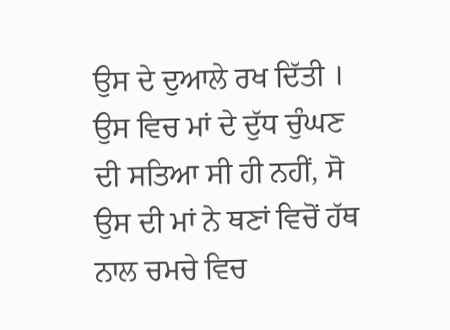ਉਸ ਦੇ ਦੁਆਲੇ ਰਖ ਦਿੱਤੀ । ਉਸ ਵਿਚ ਮਾਂ ਦੇ ਦੁੱਧ ਚੁੰਘਣ ਦੀ ਸਤਿਆ ਸੀ ਹੀ ਨਹੀਂ, ਸੋ ਉਸ ਦੀ ਮਾਂ ਨੇ ਥਣਾਂ ਵਿਚੋਂ ਹੱਥ ਨਾਲ ਚਮਚੇ ਵਿਚ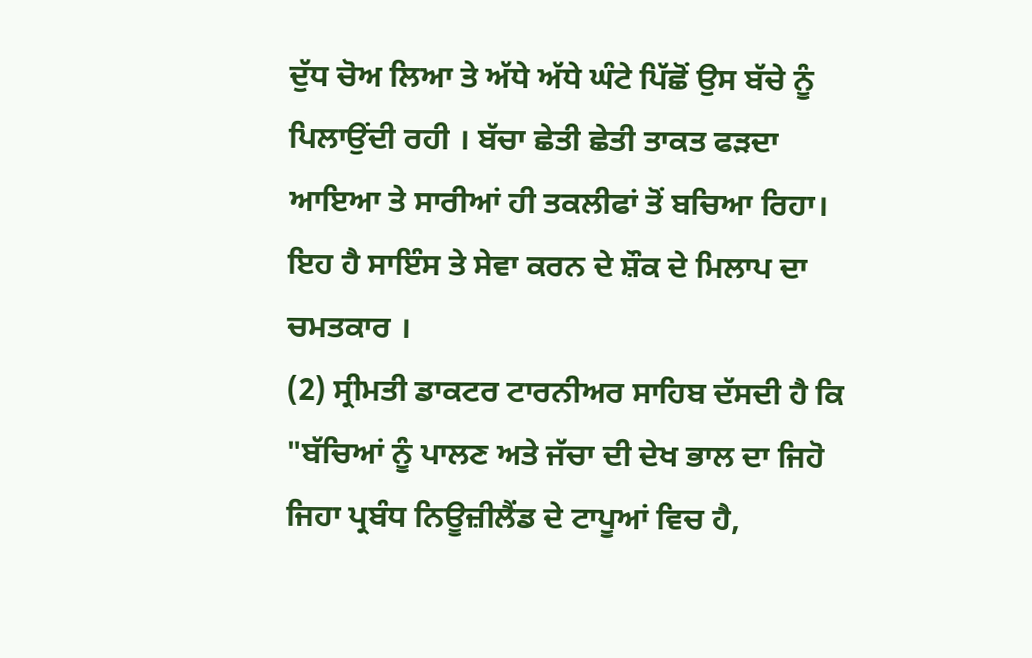ਦੁੱਧ ਚੋਅ ਲਿਆ ਤੇ ਅੱਧੇ ਅੱਧੇ ਘੰਟੇ ਪਿੱਛੋਂ ਉਸ ਬੱਚੇ ਨੂੰ ਪਿਲਾਉਂਦੀ ਰਹੀ । ਬੱਚਾ ਛੇਤੀ ਛੇਤੀ ਤਾਕਤ ਫੜਦਾ ਆਇਆ ਤੇ ਸਾਰੀਆਂ ਹੀ ਤਕਲੀਫਾਂ ਤੋਂ ਬਚਿਆ ਰਿਹਾ। ਇਹ ਹੈ ਸਾਇੰਸ ਤੇ ਸੇਵਾ ਕਰਨ ਦੇ ਸ਼ੌਕ ਦੇ ਮਿਲਾਪ ਦਾ ਚਮਤਕਾਰ ।
(2) ਸ੍ਰੀਮਤੀ ਡਾਕਟਰ ਟਾਰਨੀਅਰ ਸਾਹਿਬ ਦੱਸਦੀ ਹੈ ਕਿ "ਬੱਚਿਆਂ ਨੂੰ ਪਾਲਣ ਅਤੇ ਜੱਚਾ ਦੀ ਦੇਖ ਭਾਲ ਦਾ ਜਿਹੋ ਜਿਹਾ ਪ੍ਰਬੰਧ ਨਿਊਜ਼ੀਲੈਂਡ ਦੇ ਟਾਪੂਆਂ ਵਿਚ ਹੈ,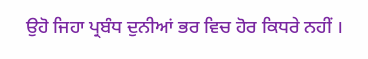ਉਹੋ ਜਿਹਾ ਪ੍ਰਬੰਧ ਦੁਨੀਆਂ ਭਰ ਵਿਚ ਹੋਰ ਕਿਧਰੇ ਨਹੀਂ ।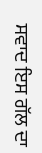ਸਵਾਦ ਇਸ ਗੱਲ ਦਾ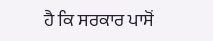ਹੈ ਕਿ ਸਰਕਾਰ ਪਾਸੋਂ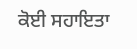ਕੋਈ ਸਹਾਇਤਾ